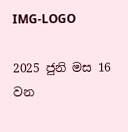IMG-LOGO

2025 ජුනි මස 16 වන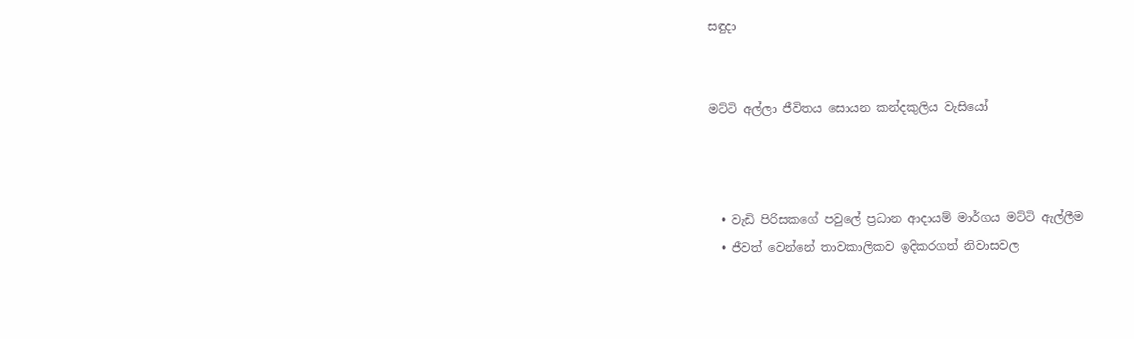සඳුදා


මට්ටි අල්ලා ජීවිතය සොයන කන්දකුලිය වැසියෝ



  • වැඩි පිරිසකගේ පවුලේ ප්‍රධාන ආදායම් මාර්ගය මට්ටි ඇල්ලීම
  • ජීවත් වෙන්නේ තාවකාලිකව ඉදිකරගත් නිවාසවල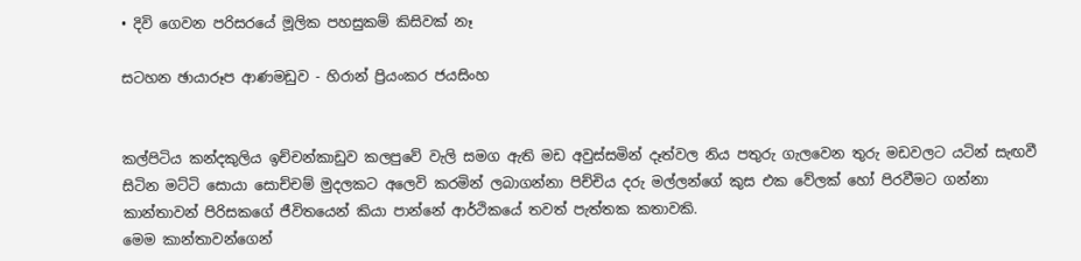• දිවි ගෙවන පරිසරයේ මූලික පහසුකම් කිසිවක් නෑ

සටහන ඡායාරූප ආණමඩුව - හිරාන් ප්‍රියංකර ජයසිංහ


කල්පිටිය කන්දකුලිය ඉච්චන්කාඩුව කලපුවේ වැලි සමග ඇති මඩ අවුස්සමින් දෑත්වල නිය පතුරු ගැලවෙන තුරු මඩවලට යටින් සැඟවී සිටින මට්ටි සොයා සොච්චම් මුදලකට අලෙවි කරමින් ලබාගන්නා පිච්චිය දරු මල්ලන්ගේ කුස එක වේලක් හෝ පිරවීමට ගන්නා කාන්තාවන් පිරිසකගේ ජීවිතයෙන් කියා පාන්නේ ආර්ථිකයේ තවත් පැත්තක කතාවකි.
මෙම කාන්තාවන්ගෙන්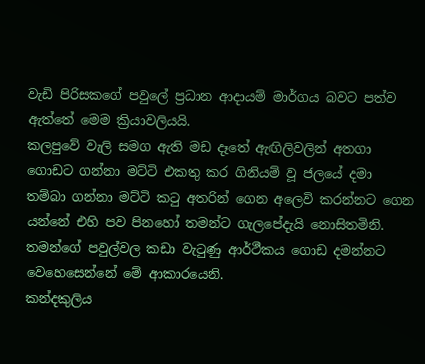වැඩි පිරිසකගේ පවුලේ ප්‍රධාන ආදායම් මාර්ගය බවට පත්ව ඇත්තේ මෙම ක්‍රියාවලියයි.
කලපුවේ වැලි සමග ඇති මඩ දෑතේ ඇඟිලිවලින් අතගා ගොඩට ගන්නා මට්ටි එකතු කර ගිනියම් වූ ජලයේ දමා තම්බා ගන්නා මට්ටි කටු අතරින් ගෙන අලෙවි කරන්නට ගෙන යන්නේ එහි පව පිනහෝ තමන්ට ගැලපේදැයි නොසිතමිනි. තමන්ගේ පවුල්වල කඩා වැටුණු ආර්ථීකය ගොඩ දමන්නට වෙහෙසෙන්නේ මේ ආකාරයෙනි.
කන්දකුලිය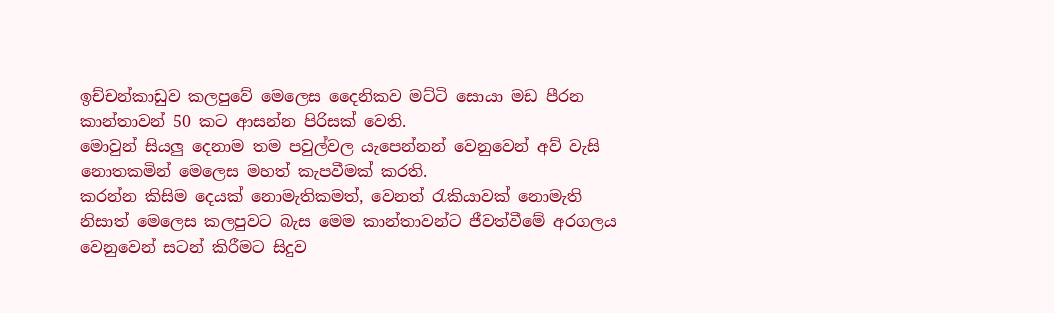ඉච්චන්කාඩුව කලපුවේ මෙලෙස දෛනිකව මට්ටි සොයා මඩ පීරන කාන්තාවන් 50 කට ආසන්න පිරිසක් වෙති.
මොවුන් සියලු‍ දෙනාම තම පවුල්වල යැපෙන්නන් වෙනුවෙන් අව් වැසි නොතකමින් මෙලෙස මහත් කැපවීමක් කරති.
කරන්න කිසිම දෙයක් නොමැතිකමත්, වෙනත් රැකියාවක් නොමැති නිසාත් මෙලෙස කලපුවට බැස මෙම කාන්තාවන්ට ජීවත්වීමේ අරගලය වෙනුවෙන් සටන් කිරීමට සිදුව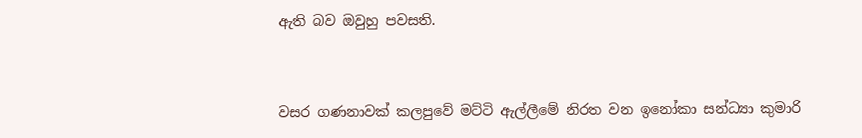ඇති බව ඔවුහු පවසති.



වසර ගණනාවක් කලපුවේ මට්ටි ඇල්ලීමේ නිරත වන ඉනෝකා සන්ධ්‍යා කුමාරි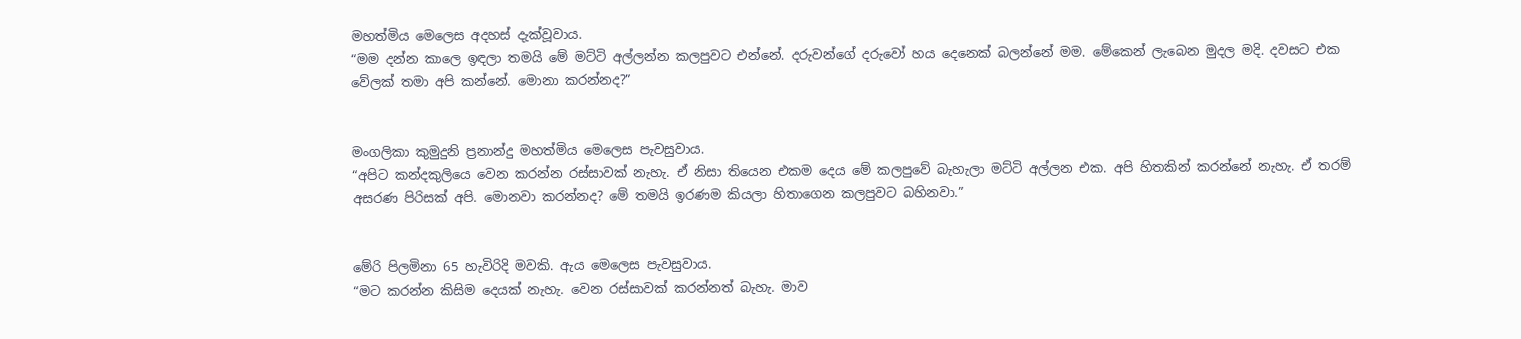මහත්මිය මෙලෙස අදහස් දැක්වූවාය.
“මම දන්න කාලෙ ඉඳලා තමයි මේ මට්ටි අල්ලන්න කලපුවට එන්නේ. දරුවන්ගේ දරුවෝ හය දෙනෙක් බලන්නේ මම. මේකෙන් ලැබෙන මුදල මදි. දවසට එක වේලක් තමා අපි කන්නේ. මොනා කරන්නද?”


මංගලිකා කුමුදුනි ප්‍රනාන්දු මහත්මිය මෙලෙස පැවසුවාය.
“අපිට කන්දකුලියෙ වෙන කරන්න රස්සාවක් නැහැ. ඒ නිසා තියෙන එකම දෙය මේ කලපුවේ බැහැලා මට්ටි අල්ලන එක. අපි හිතකින් කරන්නේ නැහැ. ඒ තරම් අසරණ පිරිසක් අපි. මොනවා කරන්නද? මේ තමයි ඉරණම කියලා හිතාගෙන කලපුවට බහිනවා.”


මේරි පිලමිනා 65 හැවිරිදි මවකි. ඇය මෙලෙස පැවසුවාය.
“මට කරන්න කිසිම දෙයක් නැහැ. වෙන රස්සාවක් කරන්නත් බැහැ. මාව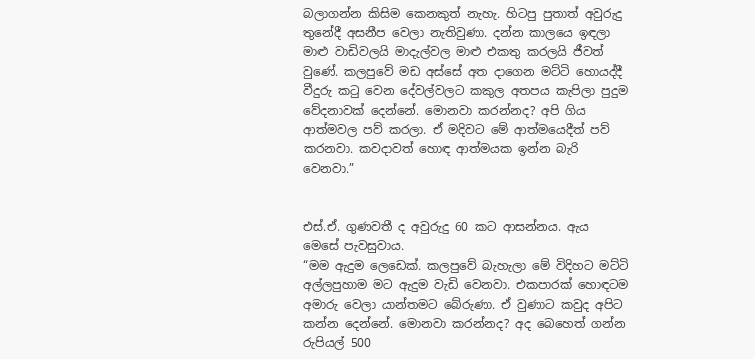බලාගන්න කිසිම කෙනකුත් නැහැ. හිටපු පුතාත් අවුරුදු තුනේදී අසනීප වෙලා නැතිවුණා. දන්න කාලයෙ ඉඳලා මාළු වාඩිවලයි මාදැල්වල මාළු එකතු කරලයි ජීවත් වුණේ. කලපුවේ මඩ අස්සේ අත දාගෙන මට්ටි හොයද්දී වීදුරු කටු වෙන දේවල්වලට කකුල අතපය කැපිලා පුදුම වේදනාවක් දෙන්නේ. මොනවා කරන්නද? අපි ගිය ආත්මවල පව් කරලා. ඒ මදිවට මේ ආත්මයෙදීත් පව් කරනවා. කවදාවත් හොඳ ආත්මයක ඉන්න බැරි වෙනවා.”


එස්.ඒ. ගුණවතී ද අවුරුදු 60 කට ආසන්නය. ඇය මෙසේ පැවසුවාය.
“මම ඇදුම ලෙඩෙක්. කලපුවේ බැහැලා මේ විදිහට මට්ටි අල්ලපුහාම මට ඇදුම වැඩි වෙනවා. එකපාරක් හොඳටම අමාරු වෙලා යාන්තමට බේරුණා. ඒ වුණාට කවුද අපිට කන්න දෙන්නේ. මොනවා කරන්නද? අද බෙහෙත් ගන්න රුපියල් 500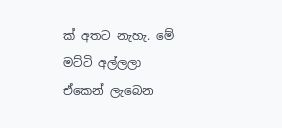ක් අතට නැහැ. මේ මට්ටි අල්ලලා ඒකෙන් ලැබෙන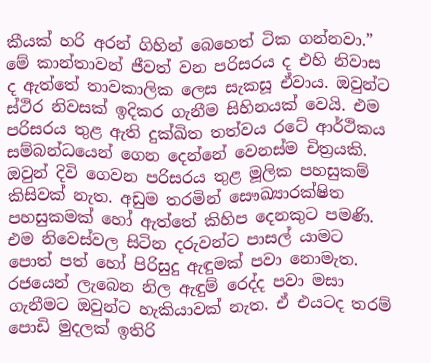කීයක් හරි අරන් ගිහින් බෙහෙත් ටික ගන්නවා.”
මේ කාන්තාවන් ජීවත් වන පරිසරය ද එහි නිවාස ද ඇත්තේ තාවකාලික ලෙස සැකසූ ඒවාය. ඔවුන්ට ස්ථිර නිවසක් ඉදිකර ගැනීම සිහිනයක් වෙයි. එම පරිසරය තුළ ඇති දුක්ඛිත තත්වය රටේ ආර්ථිකය සම්බන්ධයෙන් ගෙන දෙන්නේ වෙනස්ම චිත්‍රයකි.
ඔවුන් දිවි ගෙවන පරිසරය තුළ මූලික පහසුකම් කිසිවක් නැත. අඩුම තරමින් සෞඛ්‍යාරක්ෂිත පහසුකමක් හෝ ඇත්තේ කිහිප දෙනකුට පමණි.
එම නිවෙස්වල සිටින දරුවන්ට පාසල් යාමට පොත් පත් හෝ පිරිසුදු ඇඳුමක් පවා නොමැත. රජයෙන් ලැබෙන නිල ඇඳුම් රෙද්ද පවා මසා ගැනීමට ඔවුන්ට හැකියාවක් නැත. ඒ එයටද තරම් පොඩි මුදලක් ඉතිරි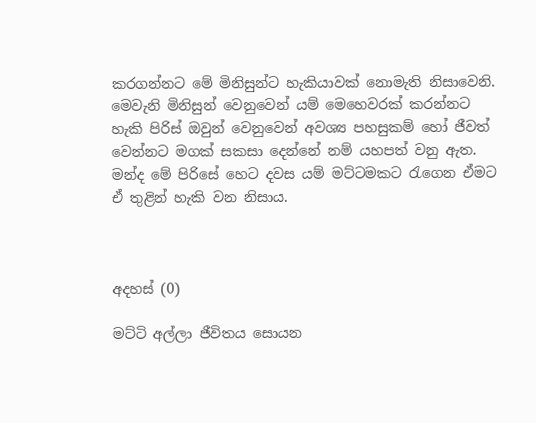කරගන්නට මේ මිනිසුන්ට හැකියාවක් නොමැති නිසාවෙනි.
මෙවැනි මිනිසුන් වෙනුවෙන් යම් මෙහෙවරක් කරන්නට හැකි පිරිස් ඔවුන් වෙනුවෙන් අවශ්‍ය පහසුකම් හෝ ජීවත් වෙන්නට මගක් සකසා දෙන්නේ නම් යහපත් වනු ඇත. මන්ද මේ පිරිසේ හෙට දවස යම් මට්ටමකට රැගෙන ඒමට ඒ තුළින් හැකි වන නිසාය.



අදහස් (0)

මට්ටි අල්ලා ජීවිතය සොයන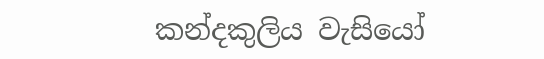කන්දකුලිය වැසියෝ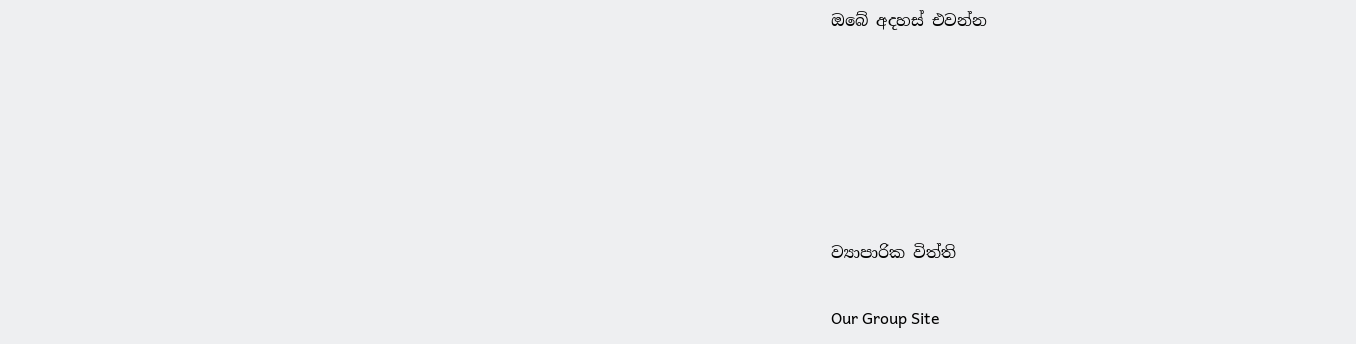ඔබේ අදහස් එවන්න






ව්‍යාපාරික විත්ති

Our Group Site